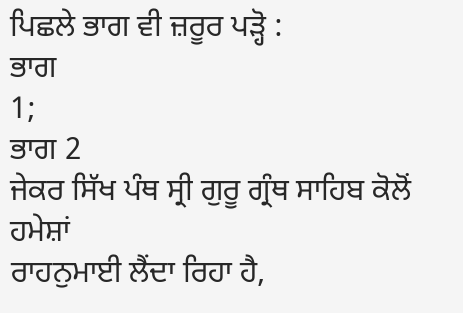ਪਿਛਲੇ ਭਾਗ ਵੀ ਜ਼ਰੂਰ ਪੜ੍ਹੋ :
ਭਾਗ
1;
ਭਾਗ 2
ਜੇਕਰ ਸਿੱਖ ਪੰਥ ਸ੍ਰੀ ਗੁਰੂ ਗ੍ਰੰਥ ਸਾਹਿਬ ਕੋਲੋਂ ਹਮੇਸ਼ਾਂ
ਰਾਹਨੁਮਾਈ ਲੈਂਦਾ ਰਿਹਾ ਹੈ,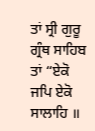ਤਾਂ ਸ੍ਰੀ ਗੁਰੂ ਗ੍ਰੰਥ ਸਾਹਿਬ ਤਾਂ “ਏਕੋ
ਜਪਿ ਏਕੋ ਸਾਲਾਹਿ ॥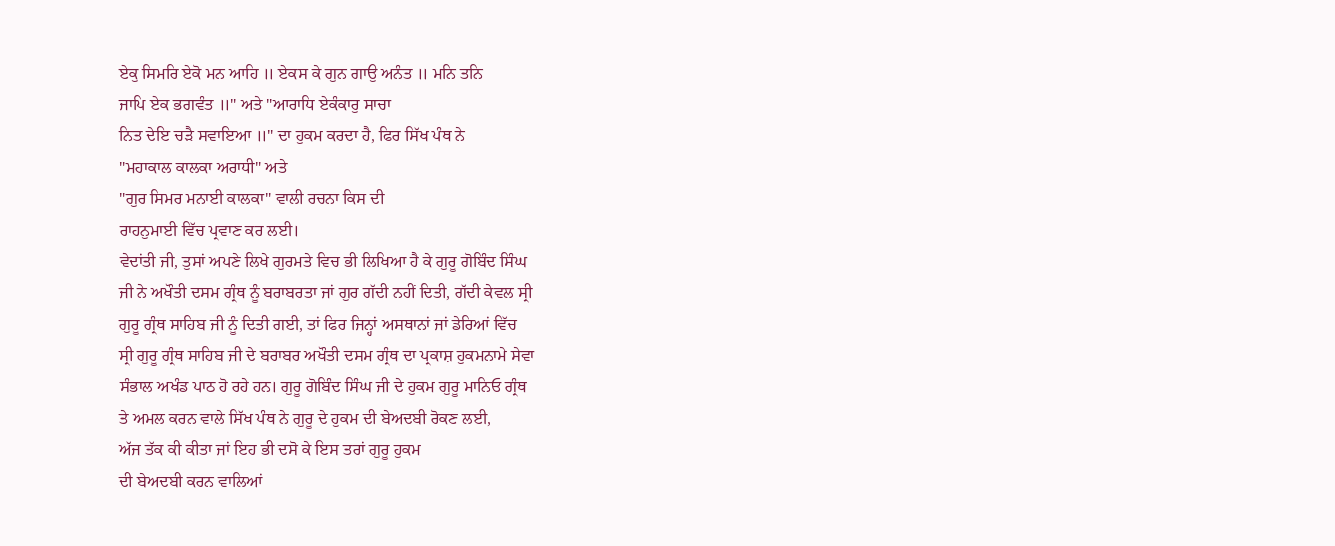ਏਕੁ ਸਿਮਰਿ ਏਕੋ ਮਨ ਆਹਿ ॥ ਏਕਸ ਕੇ ਗੁਨ ਗਾਉ ਅਨੰਤ ॥ ਮਨਿ ਤਨਿ
ਜਾਪਿ ਏਕ ਭਗਵੰਤ ॥" ਅਤੇ "ਆਰਾਧਿ ਏਕੰਕਾਰੁ ਸਾਚਾ
ਨਿਤ ਦੇਇ ਚੜੈ ਸਵਾਇਆ ॥" ਦਾ ਹੁਕਮ ਕਰਦਾ ਹੈ, ਫਿਰ ਸਿੱਖ ਪੰਥ ਨੇ
"ਮਹਾਕਾਲ ਕਾਲਕਾ ਅਰਾਧੀ" ਅਤੇ
"ਗੁਰ ਸਿਮਰ ਮਨਾਈ ਕਾਲਕਾ" ਵਾਲੀ ਰਚਨਾ ਕਿਸ ਦੀ
ਰਾਹਨੁਮਾਈ ਵਿੱਚ ਪ੍ਰਵਾਣ ਕਰ ਲਈ।
ਵੇਦਾਂਤੀ ਜੀ, ਤੁਸਾਂ ਅਪਣੇ ਲਿਖੇ ਗੁਰਮਤੇ ਵਿਚ ਭੀ ਲਿਖਿਆ ਹੈ ਕੇ ਗੁਰੂ ਗੋਬਿੰਦ ਸਿੰਘ
ਜੀ ਨੇ ਅਖੌਤੀ ਦਸਮ ਗ੍ਰੰਥ ਨੂੰ ਬਰਾਬਰਤਾ ਜਾਂ ਗੁਰ ਗੱਦੀ ਨਹੀਂ ਦਿਤੀ, ਗੱਦੀ ਕੇਵਲ ਸ੍ਰੀ
ਗੁਰੂ ਗ੍ਰੰਥ ਸਾਹਿਬ ਜੀ ਨੂੰ ਦਿਤੀ ਗਈ, ਤਾਂ ਫਿਰ ਜਿਨ੍ਹਾਂ ਅਸਥਾਨਾਂ ਜਾਂ ਡੇਰਿਆਂ ਵਿੱਚ
ਸ੍ਰੀ ਗੁਰੂ ਗ੍ਰੰਥ ਸਾਹਿਬ ਜੀ ਦੇ ਬਰਾਬਰ ਅਖੌਤੀ ਦਸਮ ਗ੍ਰੰਥ ਦਾ ਪ੍ਰਕਾਸ਼ ਹੁਕਮਨਾਮੇ ਸੇਵਾ
ਸੰਭਾਲ ਅਖੰਡ ਪਾਠ ਹੋ ਰਹੇ ਹਨ। ਗੁਰੂ ਗੋਬਿੰਦ ਸਿੰਘ ਜੀ ਦੇ ਹੁਕਮ ਗੁਰੂ ਮਾਨਿਓ ਗ੍ਰੰਥ
ਤੇ ਅਮਲ ਕਰਨ ਵਾਲੇ ਸਿੱਖ ਪੰਥ ਨੇ ਗੁਰੂ ਦੇ ਹੁਕਮ ਦੀ ਬੇਅਦਬੀ ਰੋਕਣ ਲਈ,
ਅੱਜ ਤੱਕ ਕੀ ਕੀਤਾ ਜਾਂ ਇਹ ਭੀ ਦਸੋ ਕੇ ਇਸ ਤਰਾਂ ਗੁਰੂ ਹੁਕਮ
ਦੀ ਬੇਅਦਬੀ ਕਰਨ ਵਾਲਿਆਂ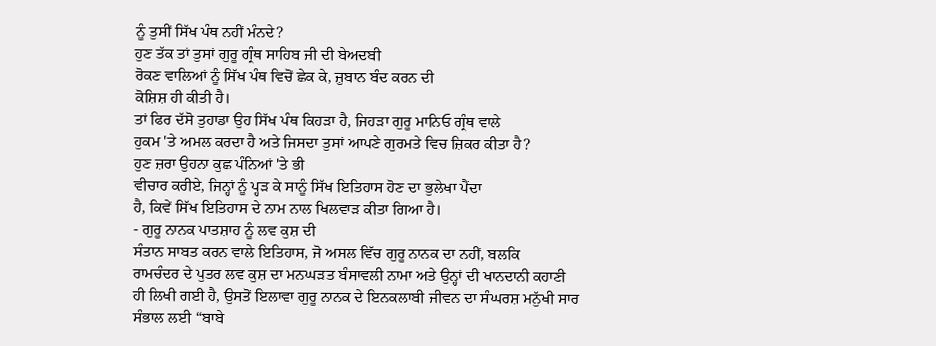ਨੂੰ ਤੁਸੀਂ ਸਿੱਖ ਪੰਥ ਨਹੀਂ ਮੰਨਦੇ?
ਹੁਣ ਤੱਕ ਤਾਂ ਤੁਸਾਂ ਗੁਰੂ ਗ੍ਰੰਥ ਸਾਹਿਬ ਜੀ ਦੀ ਬੇਅਦਬੀ
ਰੋਕਣ ਵਾਲਿਆਂ ਨੂੰ ਸਿੱਖ ਪੰਥ ਵਿਚੋਂ ਛੇਕ ਕੇ, ਜ਼ੁਬਾਨ ਬੰਦ ਕਰਨ ਦੀ
ਕੋਸ਼ਿਸ਼ ਹੀ ਕੀਤੀ ਹੈ।
ਤਾਂ ਫਿਰ ਦੱਸੋ ਤੁਹਾਡਾ ਉਹ ਸਿੱਖ ਪੰਥ ਕਿਹੜਾ ਹੈ, ਜਿਹੜਾ ਗੁਰੂ ਮਾਨਿਓ ਗ੍ਰੰਥ ਵਾਲੇ
ਹੁਕਮ 'ਤੇ ਅਮਲ ਕਰਦਾ ਹੈ ਅਤੇ ਜਿਸਦਾ ਤੁਸਾਂ ਆਪਣੇ ਗੁਰਮਤੇ ਵਿਚ ਜ਼ਿਕਰ ਕੀਤਾ ਹੈ?
ਹੁਣ ਜ਼ਰਾ ਉਹਨਾ ਕੁਛ ਪੰਨਿਆਂ 'ਤੇ ਭੀ
ਵੀਚਾਰ ਕਰੀਏ, ਜਿਨ੍ਹਾਂ ਨੂੰ ਪ੍ਹੜ ਕੇ ਸਾਨੂੰ ਸਿੱਖ ਇਤਿਹਾਸ ਹੋਣ ਦਾ ਭੁਲੇਖਾ ਪੈਂਦਾ
ਹੈ, ਕਿਵੇਂ ਸਿੱਖ ਇਤਿਹਾਸ ਦੇ ਨਾਮ ਨਾਲ ਖਿਲਵਾੜ ਕੀਤਾ ਗਿਆ ਹੈ।
- ਗੁਰੂ ਨਾਨਕ ਪਾਤਸ਼ਾਹ ਨੂੰ ਲਵ ਕੁਸ਼ ਦੀ
ਸੰਤਾਨ ਸਾਬਤ ਕਰਨ ਵਾਲੇ ਇਤਿਹਾਸ, ਜੋ ਅਸਲ ਵਿੱਚ ਗੁਰੂ ਨਾਨਕ ਦਾ ਨਹੀਂ, ਬਲਕਿ
ਰਾਮਚੰਦਰ ਦੇ ਪੁਤਰ ਲਵ ਕੁਸ਼ ਦਾ ਮਨਘੜਤ ਬੰਸਾਵਲੀ ਨਾਮਾ ਅਤੇ ਉਨ੍ਹਾਂ ਦੀ ਖਾਨਦਾਨੀ ਕਹਾਣੀ
ਹੀ ਲਿਖੀ ਗਈ ਹੈ, ਉਸਤੋਂ ਇਲਾਵਾ ਗੁਰੂ ਨਾਨਕ ਦੇ ਇਨਕਲਾਬੀ ਜੀਵਨ ਦਾ ਸੰਘਰਸ਼ ਮਨੁੱਖੀ ਸਾਰ
ਸੰਭਾਲ ਲਈ “ਬਾਬੇ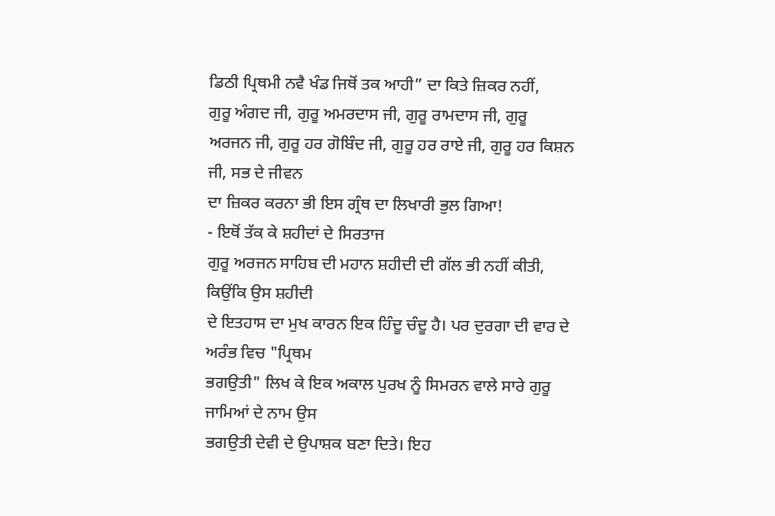ਡਿਠੀ ਪ੍ਰਿਥਮੀ ਨਵੈ ਖੰਡ ਜਿਥੋਂ ਤਕ ਆਹੀ” ਦਾ ਕਿਤੇ ਜ਼ਿਕਰ ਨਹੀਂ,
ਗੁਰੂ ਅੰਗਦ ਜੀ, ਗੁਰੂ ਅਮਰਦਾਸ ਜੀ, ਗੁਰੂ ਰਾਮਦਾਸ ਜੀ, ਗੁਰੂ
ਅਰਜਨ ਜੀ, ਗੁਰੂ ਹਰ ਗੋਬਿੰਦ ਜੀ, ਗੁਰੂ ਹਰ ਰਾਏ ਜੀ, ਗੁਰੂ ਹਰ ਕਿਸ਼ਨ ਜੀ, ਸਭ ਦੇ ਜੀਵਨ
ਦਾ ਜ਼ਿਕਰ ਕਰਨਾ ਭੀ ਇਸ ਗ੍ਰੰਥ ਦਾ ਲਿਖਾਰੀ ਭੁਲ ਗਿਆ!
- ਇਥੋਂ ਤੱਕ ਕੇ ਸ਼ਹੀਦਾਂ ਦੇ ਸਿਰਤਾਜ
ਗੁਰੂ ਅਰਜਨ ਸਾਹਿਬ ਦੀ ਮਹਾਨ ਸ਼ਹੀਦੀ ਦੀ ਗੱਲ ਭੀ ਨਹੀਂ ਕੀਤੀ, ਕਿਉਂਕਿ ਉਸ ਸ਼ਹੀਦੀ
ਦੇ ਇਤਹਾਸ ਦਾ ਮੁਖ ਕਾਰਨ ਇਕ ਹਿੰਦੂ ਚੰਦੂ ਹੈ। ਪਰ ਦੁਰਗਾ ਦੀ ਵਾਰ ਦੇ ਅਰੰਭ ਵਿਚ "ਪ੍ਰਿਥਮ
ਭਗਉਤੀ" ਲਿਖ ਕੇ ਇਕ ਅਕਾਲ ਪੁਰਖ ਨੂੰ ਸਿਮਰਨ ਵਾਲੇ ਸਾਰੇ ਗੁਰੂ ਜਾਮਿਆਂ ਦੇ ਨਾਮ ਉਸ
ਭਗਉਤੀ ਦੇਵੀ ਦੇ ਉਪਾਸ਼ਕ ਬਣਾ ਦਿਤੇ। ਇਹ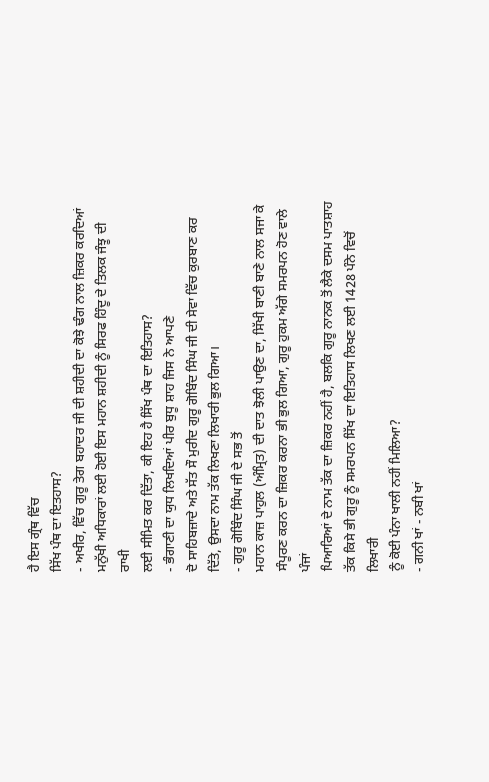ਹੈ ਇਸ ਗ੍ਰੰਥ ਵਿੱਚ
ਸਿੱਖ ਪੰਥ ਦਾ ਇਤਹਾਸ?
- ਅਖੀਰ, ਵਿੱਚ ਗੁਰੂ ਤੇਗ ਬਹਾਦਰ ਜੀ ਦੀ ਸ਼ਹੀਦੀ ਦਾ ਕੋਝੇ ਢੰਗ ਨਾਲ ਜ਼ਿਕਰ ਕਰਦਿਆਂ
ਮਨੁੱਖੀ ਅਧਿਕਾਰਾਂ ਲਈ ਹੋਈ ਇਸ ਮਹਾਨ ਸ਼ਹੀਦੀ ਨੂੰ ਸਿਰਫ ਹਿੰਦੂ ਦੇ ਤਿਲਕ ਜੰਝੂ ਦੀ ਰਾਖੀ
ਲਈ ਸੀਮਿਤ ਕਰ ਦਿੱਤਾ, ਕੀ ਇਹ ਹੈ ਸਿੱਖ ਪੰਥ ਦਾ ਇਤਿਹਾਸ?
- ਭੰਗਾਣੀ ਦਾ ਯੁਧ ਲਿਖਦਿਆਂ ਪੀਰ ਬੁਧੂ ਸ਼ਾਹ ਜਿਸ ਨੇ ਆਪਣੇ
ਦੋ ਸਾਹਿਬਜ਼ਾਦੇ ਅਤੇ ਸੱਤ ਸੌ ਮੁਰੀਦ ਗੁਰੂ ਗੋਬਿੰਦ ਸਿੰਘ ਜੀ ਦੀ ਸੇਵਾ ਵਿੱਚ ਕੁਰਬਾਣ ਕਰ
ਦਿੱਤੇ, ਉਸਦਾ ਨਾਮ ਤੱਕ ਲਿਖਣਾ ਲਿਖਾਰੀ ਭੁਲ ਗਿਆ।
- ਗੁਰੂ ਗੋਬਿੰਦ ਸਿੰਘ ਜੀ ਦੇ ਸਭ ਤੋਂ
ਮਹਾਨ ਕਾਜ਼ ਪਾਹੁਲ (ਅੰਮ੍ਰਿਤ) ਦੀ ਦਾਤ ਝੋਲੀ ਪਾਉਣ ਦਾ, ਸਿੱਖੀ ਬਾਣੀ ਬਾਣੇ ਨਾਲ ਸਜਾ ਕੇ
ਸੰਪੂਰਣ ਕਰਨ ਦਾ ਜ਼ਿਕਰ ਕਰਨਾ ਭੀ ਭੁਲ ਗਿਆ, ਗੁਰੂ ਹੁਕਮ ਅੱਗੇ ਸਮਰਪਨ ਹੋਣ ਵਾਲੇ ਪੰਜਾਂ
ਪਿਆਰਿਆਂ ਦੇ ਨਾਮ ਤੱਕ ਦਾ ਜ਼ਿਕਰ ਨਹੀਂ ਹੈ, ਬਲਕਿ ਗੁਰੂ ਨਾਨਕ ਤੋਂ ਲੈਕੇ ਦਸਮ ਪਾਤਸ਼ਾਹ
ਤੱਕ ਕਿਸੇ ਭੀ ਗੁਰੂ ਨੂੰ ਸਮਰਪਨ ਸਿੱਖ ਦਾ ਇਤਿਹਾਸ ਲਿਖਣ ਲਈ 1428 ਪੰਨੇ ਵਿਚੋਂ ਲਿਖਾਰੀ
ਨੂੰ ਕੋਈ ਪੰਨਾ ਖਾਲੀ ਨਹੀਂ ਮਿਲਿਆ?
- ਗਨੀ ਖਾਂ - ਨਬੀ ਖਾਂ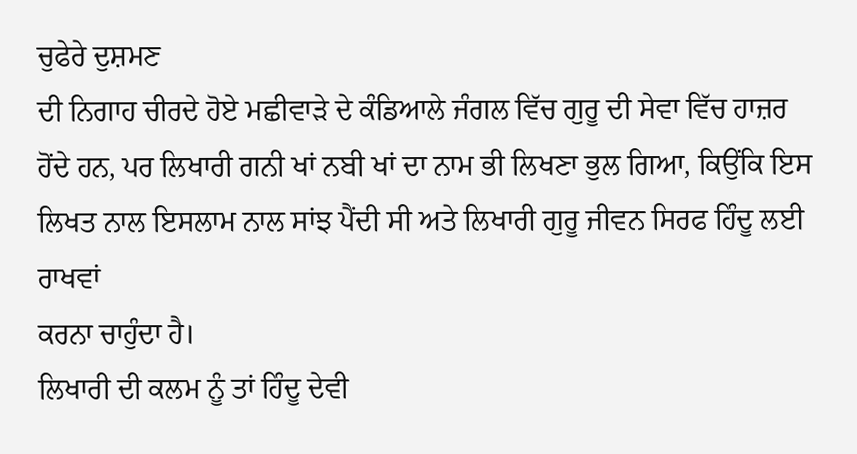ਚੁਫੇਰੇ ਦੁਸ਼ਮਣ
ਦੀ ਨਿਗਾਹ ਚੀਰਦੇ ਹੋਏ ਮਛੀਵਾੜੇ ਦੇ ਕੰਡਿਆਲੇ ਜੰਗਲ ਵਿੱਚ ਗੁਰੂ ਦੀ ਸੇਵਾ ਵਿੱਚ ਹਾਜ਼ਰ
ਹੋਂਦੇ ਹਨ, ਪਰ ਲਿਖਾਰੀ ਗਨੀ ਖਾਂ ਨਬੀ ਖਾਂ ਦਾ ਨਾਮ ਭੀ ਲਿਖਣਾ ਭੁਲ ਗਿਆ, ਕਿਉਂਕਿ ਇਸ
ਲਿਖਤ ਨਾਲ ਇਸਲਾਮ ਨਾਲ ਸਾਂਝ ਪੈਂਦੀ ਸੀ ਅਤੇ ਲਿਖਾਰੀ ਗੁਰੂ ਜੀਵਨ ਸਿਰਫ ਹਿੰਦੂ ਲਈ ਰਾਖਵਾਂ
ਕਰਨਾ ਚਾਹੁੰਦਾ ਹੈ।
ਲਿਖਾਰੀ ਦੀ ਕਲਮ ਨੂੰ ਤਾਂ ਹਿੰਦੂ ਦੇਵੀ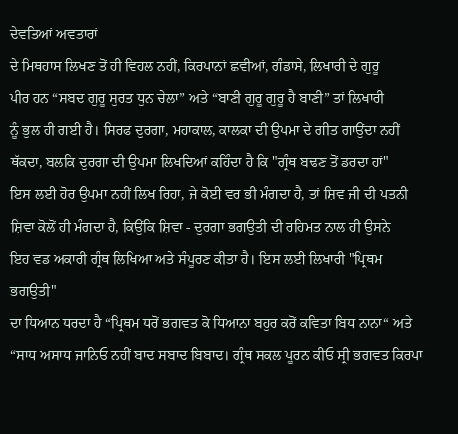ਦੇਵਤਿਆਂ ਅਵਤਾਰਾਂ
ਦੇ ਮਿਥਹਾਸ ਲਿਖਣ ਤੋਂ ਹੀ ਵਿਹਲ ਨਹੀਂ, ਕਿਰਪਾਨਾਂ ਛਵੀਆਂ, ਗੰਡਾਸੇ, ਲਿਖਾਰੀ ਦੇ ਗੁਰੂ
ਪੀਰ ਹਨ “ਸਬਦ ਗੁਰੂ ਸੁਰਤ ਧੁਨ ਚੇਲਾ” ਅਤੇ “ਬਾਣੀ ਗੁਰੂ ਗੁਰੂ ਹੈ ਬਾਣੀ” ਤਾਂ ਲਿਖਾਰੀ
ਨੂੰ ਭੁਲ ਹੀ ਗਈ ਹੈ। ਸਿਰਫ ਦੁਰਗਾ, ਮਹਾਕਾਲ, ਕਾਲਕਾ ਦੀ ਉਪਮਾ ਦੇ ਗੀਤ ਗਾਉਂਦਾ ਨਹੀਂ
ਥੱਕਦਾ, ਬਲਕਿ ਦੁਰਗਾ ਦੀ ਉਪਮਾ ਲਿਖਦਿਆਂ ਕਹਿੰਦਾ ਹੈ ਕਿ "ਗ੍ਰੰਥ ਬਢਣ ਤੋਂ ਡਰਦਾ ਹਾਂ"
ਇਸ ਲਈ ਹੋਰ ਉਪਮਾ ਨਹੀਂ ਲਿਖ ਰਿਹਾ, ਜੇ ਕੋਈ ਵਰ ਭੀ ਮੰਗਦਾ ਹੈ, ਤਾਂ ਸ਼ਿਵ ਜੀ ਦੀ ਪਤਨੀ
ਸ਼ਿਵਾ ਕੋਲੋਂ ਹੀ ਮੰਗਦਾ ਹੈ, ਕਿਉਂਕਿ ਸ਼ਿਵਾ - ਦੁਰਗਾ ਭਗਉਤੀ ਦੀ ਰਹਿਮਤ ਨਾਲ ਹੀ ਉਸਨੇ
ਇਹ ਵਡ ਅਕਾਰੀ ਗ੍ਰੰਥ ਲਿਖਿਆ ਅਤੇ ਸੰਪੂਰਣ ਕੀਤਾ ਹੈ। ਇਸ ਲਈ ਲਿਖਾਰੀ "ਪ੍ਰਿਥਮ ਭਗਉਤੀ"
ਦਾ ਧਿਆਨ ਧਰਦਾ ਹੈ “ਪ੍ਰਿਥਮ ਧਰੋਂ ਭਗਵਤ ਕੋ ਧਿਆਨਾ ਬਹੁਰ ਕਰੋਂ ਕਵਿਤਾ ਬਿਧ ਨਾਨਾ“ ਅਤੇ
“ਸਾਧ ਅਸਾਧ ਜਾਨਿਓ ਨਹੀਂ ਬਾਦ ਸਬਾਦ ਬਿਬਾਦ। ਗ੍ਰੰਥ ਸਕਲ ਪੂਰਨ ਕੀਓ ਸ੍ਰੀ ਭਗਵਤ ਕਿਰਪਾ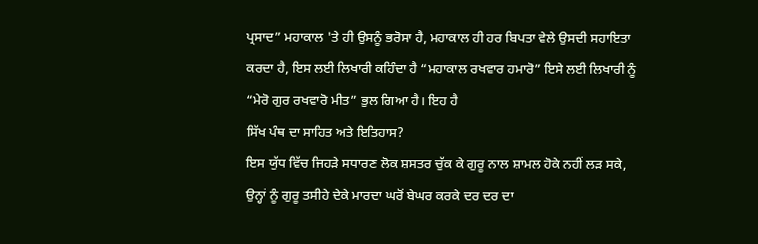ਪ੍ਰਸਾਦ” ਮਹਾਕਾਲ 'ਤੇ ਹੀ ਉਸਨੂੰ ਭਰੋਸਾ ਹੈ, ਮਹਾਕਾਲ ਹੀ ਹਰ ਬਿਪਤਾ ਵੇਲੇ ਉਸਦੀ ਸਹਾਇਤਾ
ਕਰਦਾ ਹੈ, ਇਸ ਲਈ ਲਿਖਾਰੀ ਕਹਿੰਦਾ ਹੈ “ਮਹਾਕਾਲ ਰਖਵਾਰ ਹਮਾਰੋ” ਇਸੇ ਲਈ ਲਿਖਾਰੀ ਨੂੰ
“ਮੇਰੋ ਗੁਰ ਰਖਵਾਰੋ ਮੀਤ” ਭੁਲ ਗਿਆ ਹੈ। ਇਹ ਹੈ
ਸਿੱਖ ਪੰਥ ਦਾ ਸਾਹਿਤ ਅਤੇ ਇਤਿਹਾਸ?
ਇਸ ਯੁੱਧ ਵਿੱਚ ਜਿਹੜੇ ਸਧਾਰਣ ਲੋਕ ਸ਼ਸਤਰ ਚੁੱਕ ਕੇ ਗੁਰੂ ਨਾਲ ਸ਼ਾਮਲ ਹੋਕੇ ਨਹੀਂ ਲੜ ਸਕੇ,
ਉਨ੍ਹਾਂ ਨੂੰ ਗੁਰੂ ਤਸੀਹੇ ਦੇਕੇ ਮਾਰਦਾ ਘਰੋਂ ਬੇਘਰ ਕਰਕੇ ਦਰ ਦਰ ਦਾ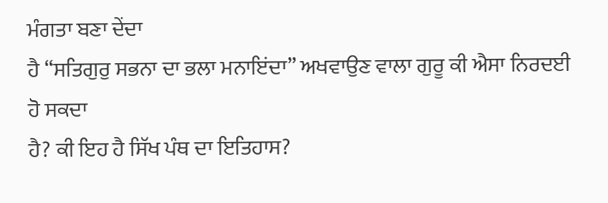ਮੰਗਤਾ ਬਣਾ ਦੇਂਦਾ
ਹੈ “ਸਤਿਗੁਰੁ ਸਭਨਾ ਦਾ ਭਲਾ ਮਨਾਇਂਦਾ” ਅਖਵਾਉਣ ਵਾਲਾ ਗੁਰੂ ਕੀ ਐਸਾ ਨਿਰਦਈ ਹੋ ਸਕਦਾ
ਹੈ? ਕੀ ਇਹ ਹੈ ਸਿੱਖ ਪੰਥ ਦਾ ਇਤਿਹਾਸ?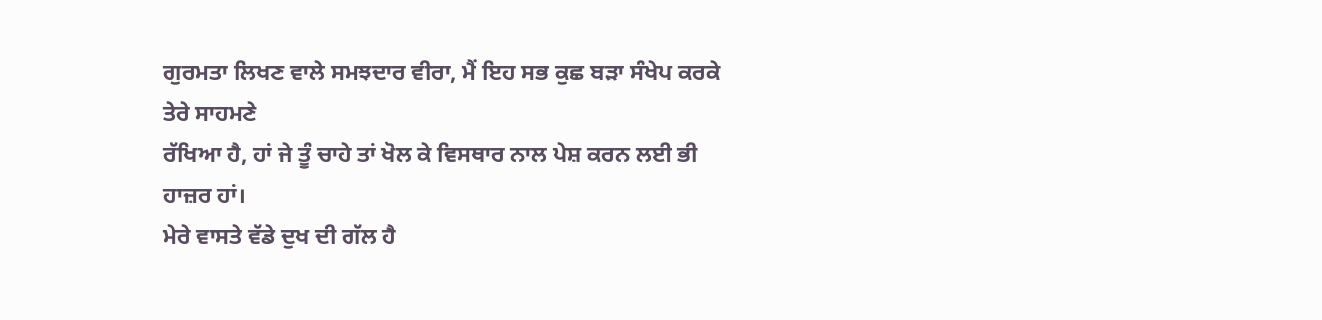ਗੁਰਮਤਾ ਲਿਖਣ ਵਾਲੇ ਸਮਝਦਾਰ ਵੀਰਾ, ਮੈਂ ਇਹ ਸਭ ਕੁਛ ਬੜਾ ਸੰਖੇਪ ਕਰਕੇ ਤੇਰੇ ਸਾਹਮਣੇ
ਰੱਖਿਆ ਹੈ, ਹਾਂ ਜੇ ਤੂੰ ਚਾਹੇ ਤਾਂ ਖੋਲ ਕੇ ਵਿਸਥਾਰ ਨਾਲ ਪੇਸ਼ ਕਰਨ ਲਈ ਭੀ ਹਾਜ਼ਰ ਹਾਂ।
ਮੇਰੇ ਵਾਸਤੇ ਵੱਡੇ ਦੁਖ ਦੀ ਗੱਲ ਹੈ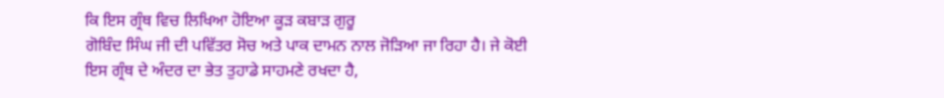ਕਿ ਇਸ ਗ੍ਰੰਥ ਵਿਚ ਲਿਖਿਆ ਹੋਇਆ ਕੂੜ ਕਬਾੜ ਗੁਰੂ
ਗੋਬਿੰਦ ਸਿੰਘ ਜੀ ਦੀ ਪਵਿੱਤਰ ਸੋਚ ਅਤੇ ਪਾਕ ਦਾਮਨ ਨਾਲ ਜੋੜਿਆ ਜਾ ਰਿਹਾ ਹੈ। ਜੇ ਕੋਈ
ਇਸ ਗ੍ਰੰਥ ਦੇ ਅੰਦਰ ਦਾ ਭੇਤ ਤੁਹਾਡੇ ਸਾਹਮਣੇ ਰਖਦਾ ਹੈ,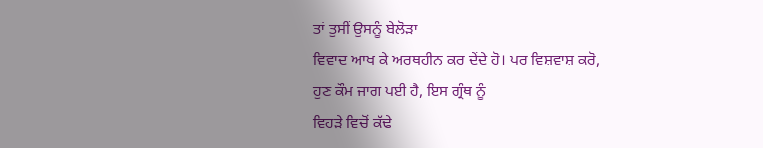ਤਾਂ ਤੁਸੀਂ ਉਸਨੂੰ ਬੇਲੋੜਾ
ਵਿਵਾਦ ਆਖ ਕੇ ਅਰਥਹੀਨ ਕਰ ਦੇਂਦੇ ਹੋ। ਪਰ ਵਿਸ਼ਵਾਸ਼ ਕਰੋ,
ਹੁਣ ਕੌਮ ਜਾਗ ਪਈ ਹੈ, ਇਸ ਗ੍ਰੰਥ ਨੂੰ
ਵਿਹੜੇ ਵਿਚੋਂ ਕੱਢੇ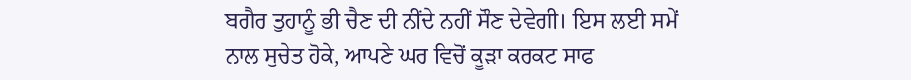ਬਗੈਰ ਤੁਹਾਨੂੰ ਭੀ ਚੈਣ ਦੀ ਨੀਂਦੇ ਨਹੀਂ ਸੌਣ ਦੇਵੇਗੀ। ਇਸ ਲਈ ਸਮੇਂ
ਨਾਲ ਸੁਚੇਤ ਹੋਕੇ, ਆਪਣੇ ਘਰ ਵਿਚੋਂ ਕੂੜਾ ਕਰਕਟ ਸਾਫ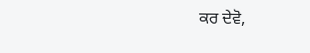ਕਰ ਦੇਵੋ,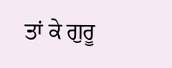ਤਾਂ ਕੇ ਗੁਰੂ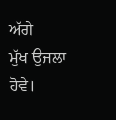ਅੱਗੇ
ਮੁੱਖ ਉਜਲਾ ਹੋਵੇ।